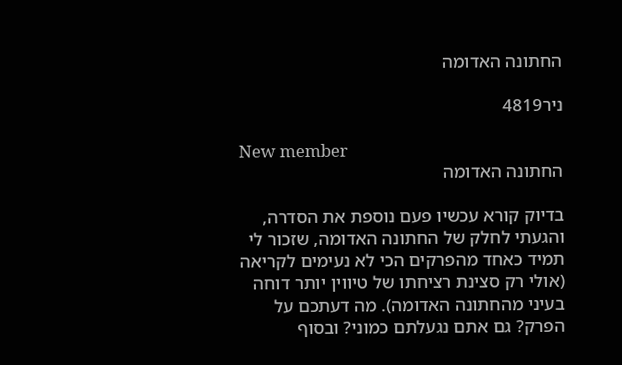החתונה האדומה

ניר4819

New member
החתונה האדומה

בדיוק קורא עכשיו פעם נוספת את הסדרה, והגעתי לחלק של החתונה האדומה, שזכור לי תמיד כאחד מהפרקים הכי לא נעימים לקריאה (אולי רק סצינת רציחתו של טיווין יותר דוחה בעיני מהחתונה האדומה). מה דעתכם על הפרק? גם אתם נגעלתם כמוני? ובסוף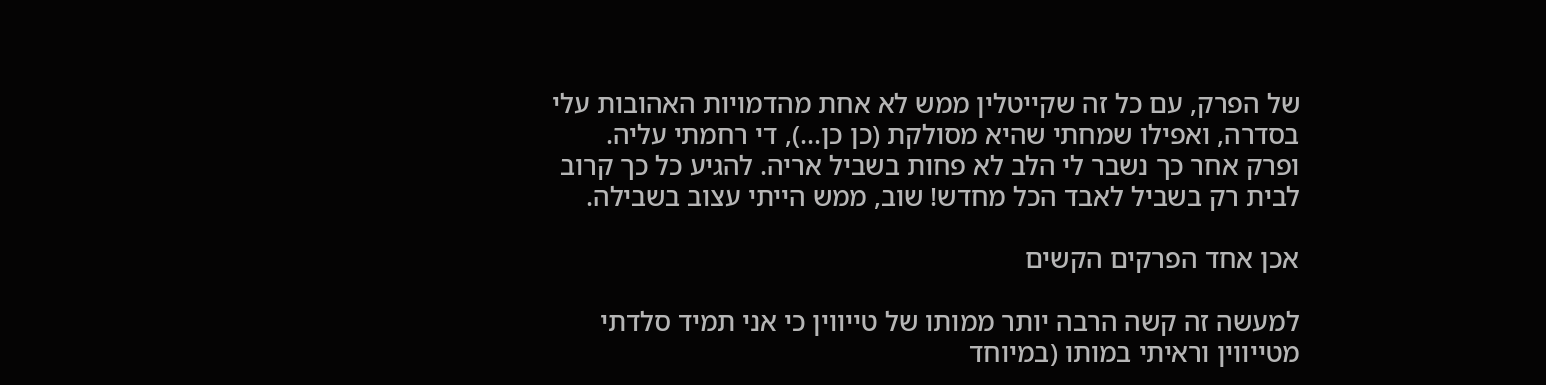של הפרק, עם כל זה שקייטלין ממש לא אחת מהדמויות האהובות עלי בסדרה, ואפילו שמחתי שהיא מסולקת (כן כן...), די רחמתי עליה. ופרק אחר כך נשבר לי הלב לא פחות בשביל אריה. להגיע כל כך קרוב לבית רק בשביל לאבד הכל מחדש! שוב, ממש הייתי עצוב בשבילה.

אכן אחד הפרקים הקשים

למעשה זה קשה הרבה יותר ממותו של טייווין כי אני תמיד סלדתי מטייווין וראיתי במותו (במיוחד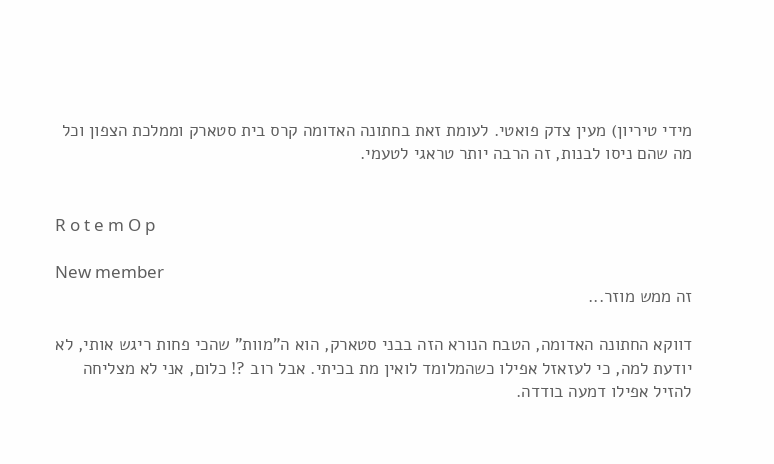מידי טיריון) מעין צדק פואטי. לעומת זאת בחתונה האדומה קרס בית סטארק וממלכת הצפון וכל מה שהם ניסו לבנות, זה הרבה יותר טראגי לטעמי.


R o t e m O p

New member
זה ממש מוזר...

דווקא החתונה האדומה, הטבח הנורא הזה בבני סטארק, הוא ה"מוות" שהכי פחות ריגש אותי, לא יודעת למה, כי לעזאזל אפילו כשהמלומד לואין מת בכיתי. אבל רוב ?! כלום, אני לא מצליחה להזיל אפילו דמעה בודדה.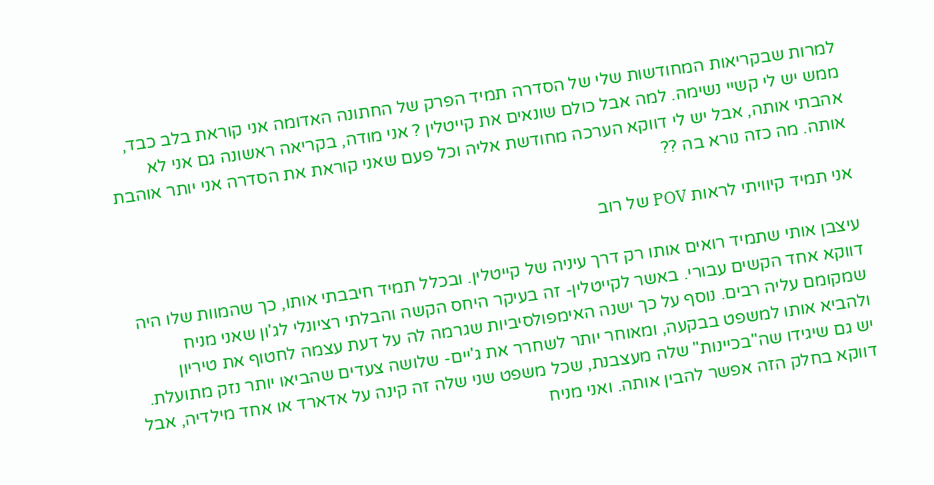למרות שבקריאות המחודשות שלי של הסדרה תמיד הפרק של החתונה האדומה אני קוראת בלב כבד, ממש יש לי קשיי נשימה. למה אבל כולם שונאים את קייטלין ? אני מודה, בקריאה ראשונה גם אני לא אהבתי אותה, אבל יש לי דווקא הערכה מחודשת אליה וכל פעם שאני קוראת את הסדרה אני יותר אוהבת אותה. מה כזה נורא בה ??

אני תמיד קיוויתי לראות POV של רוב

עיצבן אותי שתמיד רואים אותו רק דרך עיניה של קייטלין. ובכלל תמיד חיבבתי אותו, כך שהמוות שלו היה דווקא אחד הקשים עבורי. באשר לקייטלין- זה בעיקר היחס הקשה והבלתי רציונלי לג'ון שאני מניח שמקומם עליה רבים. נוסף על כך ישנה האימפולסיביות שגרמה לה על דעת עצמה לחטוף את טיריון ולהביא אותו למשפט בבקעה, ומאוחר יותר לשחרר את ג'יים- שלושה צעדים שהביאו יותר נזק מתועלת. יש גם שיגידו שה"בכיינות" שלה מעצבנת, שכל משפט שני שלה זה קינה על אדארד או אחד מילדיה, אבל דווקא בחלק הזה אפשר להבין אותה. ואני מניח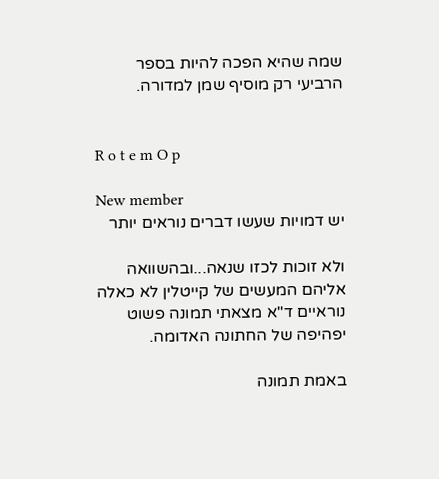שמה שהיא הפכה להיות בספר הרביעי רק מוסיף שמן למדורה.


R o t e m O p

New member
יש דמויות שעשו דברים נוראים יותר

ולא זוכות לכזו שנאה...ובהשוואה אליהם המעשים של קייטלין לא כאלה נוראיים ד"א מצאתי תמונה פשוט יפהיפה של החתונה האדומה.

באמת תמונה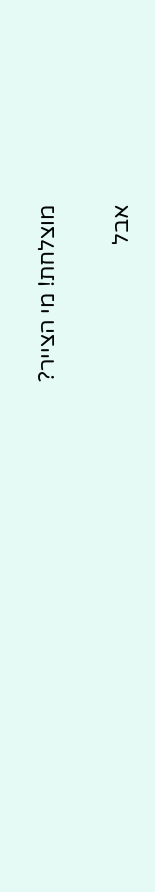מוצלחת! מי הצייר?

אבל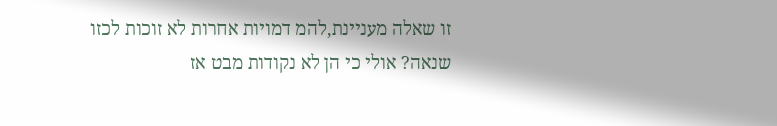זו שאלה מעניינת,להמ דמויות אחרות לא זוכות לכזו שנאה? אולי כי הן לא נקודות מבט אז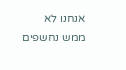אנחנו לא ממש נחשפים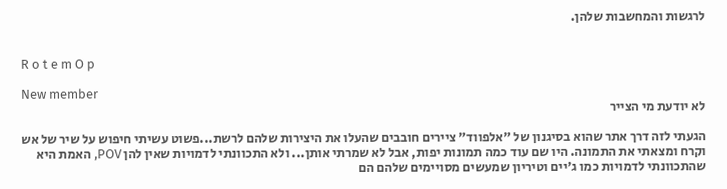לרגשות והמחשבות שלהן.


R o t e m O p

New member
לא יודעת מי הצייר

הגעתי לזה דרך אתר שהוא בסיגנון של "אלפווד" ציירים חובבים שהעלו את היצירות שלהם לרשת...פשוט עשיתי חיפוש על שיר של אש וקרח ומצאתי את התמונה. היו שם עוד כמה תמונות יפות, אבל לא שמרתי אותן... ולא התכוונתי לדמויות שאין להן POV, האמת היא שהתכוונתי לדמויות כמו ג'יים וטיריון שמעשים מסויימים שלהם הם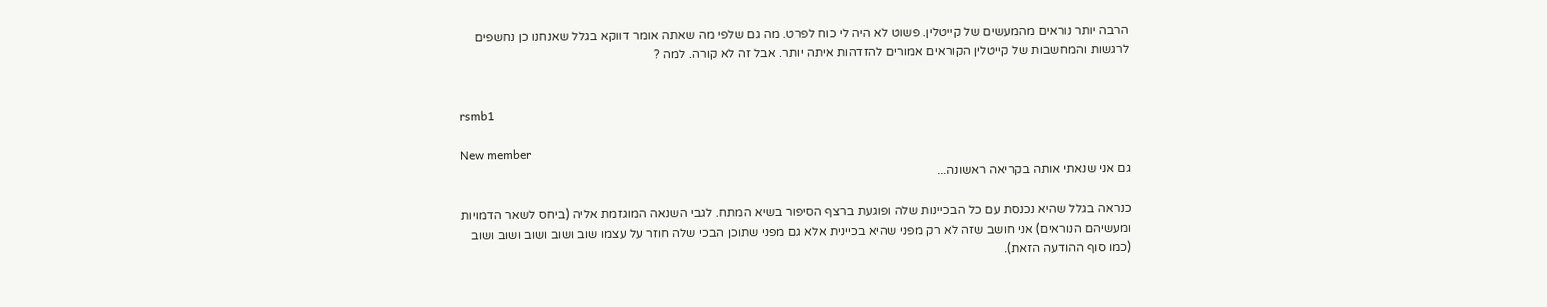הרבה יותר נוראים מהמעשים של קייטלין. פשוט לא היה לי כוח לפרט. מה גם שלפי מה שאתה אומר דווקא בגלל שאנחנו כן נחשפים לרגשות והמחשבות של קייטלין הקוראים אמורים להזדהות איתה יותר. אבל זה לא קורה. למה ?


rsmb1

New member
גם אני שנאתי אותה בקריאה ראשונה...

כנראה בגלל שהיא נכנסת עם כל הבכיינות שלה ופוגעת ברצף הסיפור בשיא המתח. לגבי השנאה המוגזמת אליה (ביחס לשאר הדמויות ומעשיהם הנוראים) אני חושב שזה לא רק מפני שהיא בכיינית אלא גם מפני שתוכן הבכי שלה חוזר על עצמו שוב ושוב ושוב ושוב ושוב (כמו סוף ההודעה הזאת).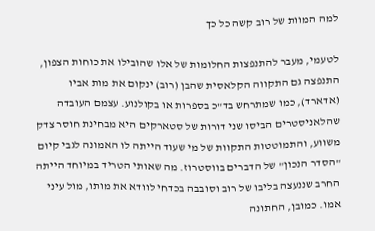למה המוות של רוב קשה כל כך

לטעמי, מעבר להתנפצות החלומות של אלו שהובילו את כוחות הצפון, התנפצה גם התקווה הקלאסית שהבן (רוב) ינקום את מות אביו (אדארד), כמו שמתרחש בד"כ בספרות או בקולנוע. עצמם העובדה שהלאניסטרים הביסו שני דורות של סטארקים היא מבחינת חוסר צדק משווע, והתמוטטות התקוות של מי שעוד הייתה לו האמונה לגבי קיום "הסדר הנכון" של הדברים בווסטרוז. מה שאותי הטריד במיוחד הייתה החרב שננעצה בליבו של רוב וסובבה בכדחי לוודא את מותו, מול עיני אמו. כמובן, החתונה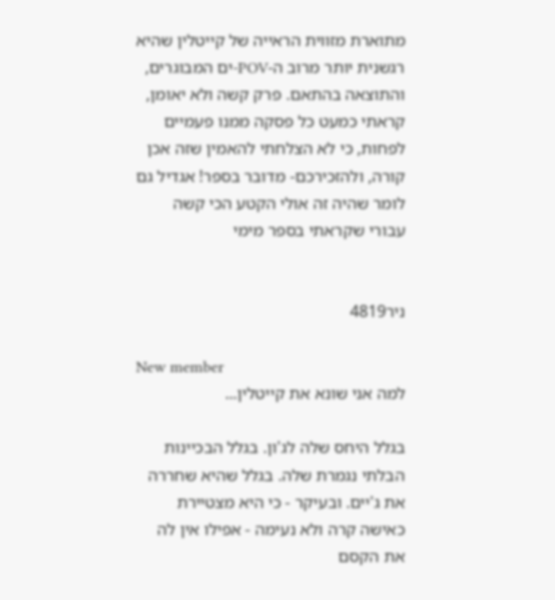מתוארת מזווית הראייה של קייטלין שהיא רגשנית יותר מרוב ה-POV-ים המבוגרים, והתוצאה בהתאם. פרק קשה ולא יאומן, קראתי כמעט כל פסקה ממנו פעמיים לפחות, כי לא הצלחתי להאמין שזה אכן קורה, ולהזכירכם- מדובר בספר! אגדיל גם לומר שהיה זה אולי הקטע הכי קשה עבורי שקראתי בספר מימי


ניר4819

New member
למה אני שונא את קייטלין...

בגלל היחס שלה לג'ון. בגלל הבכיינות הבלתי נגמרת שלה. בגלל שהיא שחררה את ג'יים. ובעיקר - כי היא מצטיירת כאישה קרה ולא נעימה - אפילו אין לה את הקסם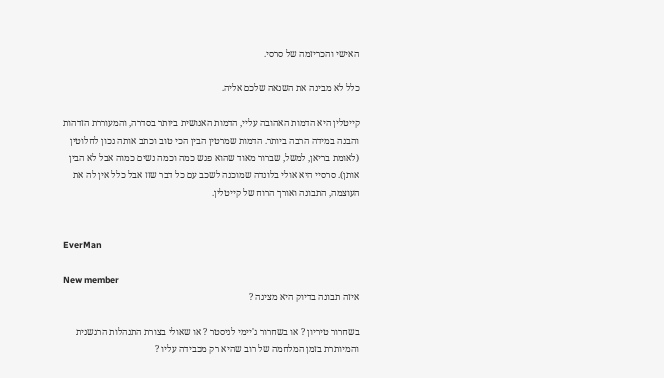האישי והכריזמה של סרסי.

כלל לא מבינה את השנאה שלכם אליה.

קייטלין היא הדמות האהובה עליי, הדמות האנושית ביותר בסדרה, והמעוררת הזדהות והבנה במידה הרבה ביותר. הדמות שמרטין הבין הכי טוב וכתב אותה נכון לחלוטין (לאומת בריאן, למשל, שברור מאוד שהוא פגש כמה וכמה נשים כמוה אבל לא הבין אותן). סרסיי היא אולי בלונדה שמוכנה לשכב עם כל דבר שזז אבל כלל אין לה את העוצמה, התבונה ואורך הרוח של קייטלין.


EverMan

New member
איזה תבונה בדיוק היא מציגה ?

בשחרור טיריון ? או בשחרור ג'יימי לניסטר ? או שאולי בצורת התנהלות הרגשנית והמיותרת בזמן המלחמה של רוב שהיא רק מכבידה עליו ?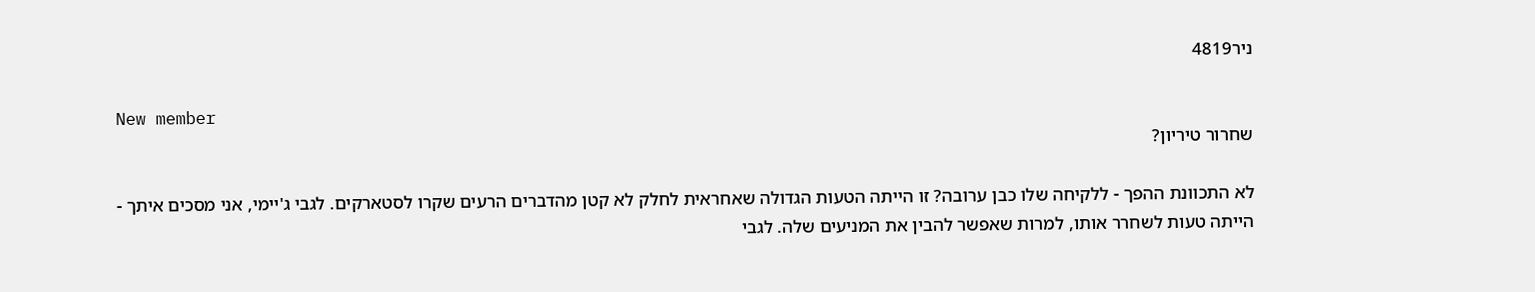ניר4819

New member
שחרור טיריון?

לא התכוונת ההפך - ללקיחה שלו כבן ערובה? זו הייתה הטעות הגדולה שאחראית לחלק לא קטן מהדברים הרעים שקרו לסטארקים. לגבי ג'יימי, אני מסכים איתך - הייתה טעות לשחרר אותו, למרות שאפשר להבין את המניעים שלה. לגבי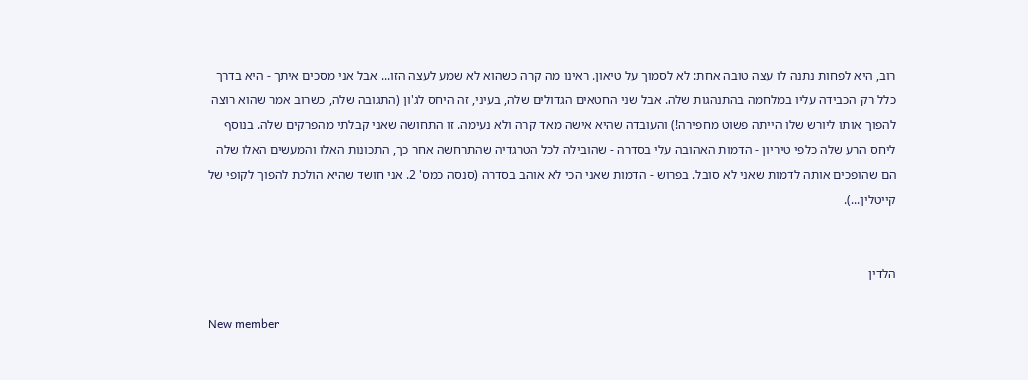רוב, היא לפחות נתנה לו עצה טובה אחת: לא לסמוך על טיאון. ראינו מה קרה כשהוא לא שמע לעצה הזו... אבל אני מסכים איתך - היא בדרך כלל רק הכבידה עליו במלחמה בהתנהגות שלה. אבל שני החטאים הגדולים שלה, בעיני, זה היחס לג'ון (התגובה שלה, כשרוב אמר שהוא רוצה להפוך אותו ליורש שלו הייתה פשוט מחפירה!) והעובדה שהיא אישה מאד קרה ולא נעימה. זו התחושה שאני קבלתי מהפרקים שלה. בנוסף ליחס הרע שלה כלפי טיריון - הדמות האהובה עלי בסדרה - שהובילה לכל הטרגדיה שהתרחשה אחר כך, התכונות האלו והמעשים האלו שלה הם שהופכים אותה לדמות שאני לא סובל. בפרוש - הדמות שאני הכי לא אוהב בסדרה (סנסה כמס' 2. אני חושד שהיא הולכת להפוך לקופי של קייטלין...).


הלדין

New member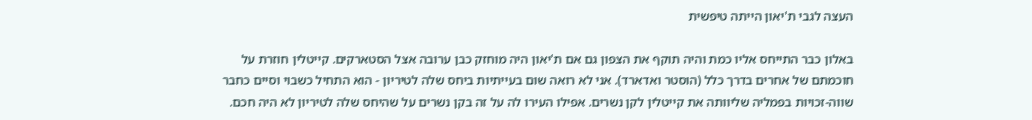העצה לגבי ת'יאון הייתה טיפשית

באלון כבר התייחס אליו כמת והיה תוקף את הצפון גם אם ת'יאון היה מוחזק כבן ערובה אצל הסטארקים. קייטלין חוזרת על חוכמתם של אחרים בדרך כלל (הוסטר ואדארד). אני לא רואה שום בעייתיות ביחס שלה לטיריון - הוא התחיל כשבוי וסיים כחבר שווה-זכויות בפמליה שליוותה את קייטלין לקן נשרים. אפילו העירו לה על זה בקן נשרים על שהיחס שלה לטיריון לא היה חכם.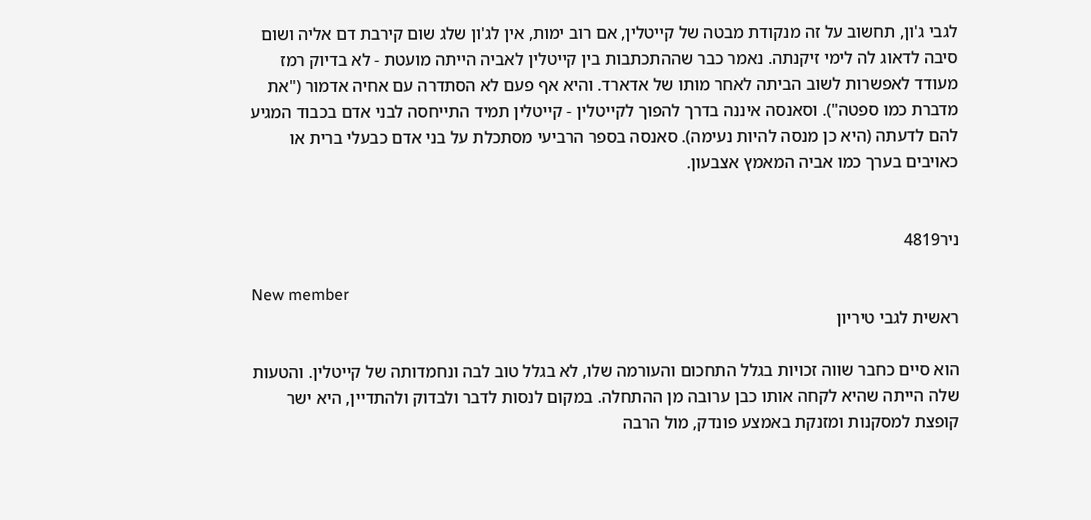לגבי ג'ון, תחשוב על זה מנקודת מבטה של קייטלין, אם רוב ימות, אין לג'ון שלג שום קירבת דם אליה ושום סיבה לדאוג לה לימי זיקנתה. נאמר כבר שההתכתבות בין קייטלין לאביה הייתה מועטת - לא בדיוק רמז מעודד לאפשרות לשוב הביתה לאחר מותו של אדארד. והיא אף פעם לא הסתדרה עם אחיה אדמור ("את מדברת כמו ספטה"). וסאנסה איננה בדרך להפוך לקייטלין - קייטלין תמיד התייחסה לבני אדם בכבוד המגיע להם לדעתה (היא כן מנסה להיות נעימה). סאנסה בספר הרביעי מסתכלת על בני אדם כבעלי ברית או כאויבים בערך כמו אביה המאמץ אצבעון.


ניר4819

New member
ראשית לגבי טיריון

הוא סיים כחבר שווה זכויות בגלל התחכום והעורמה שלו, לא בגלל טוב לבה ונחמדותה של קייטלין. והטעות שלה הייתה שהיא לקחה אותו כבן ערובה מן ההתחלה. במקום לנסות לדבר ולבדוק ולהתדיין, היא ישר קופצת למסקנות ומזנקת באמצע פונדק, מול הרבה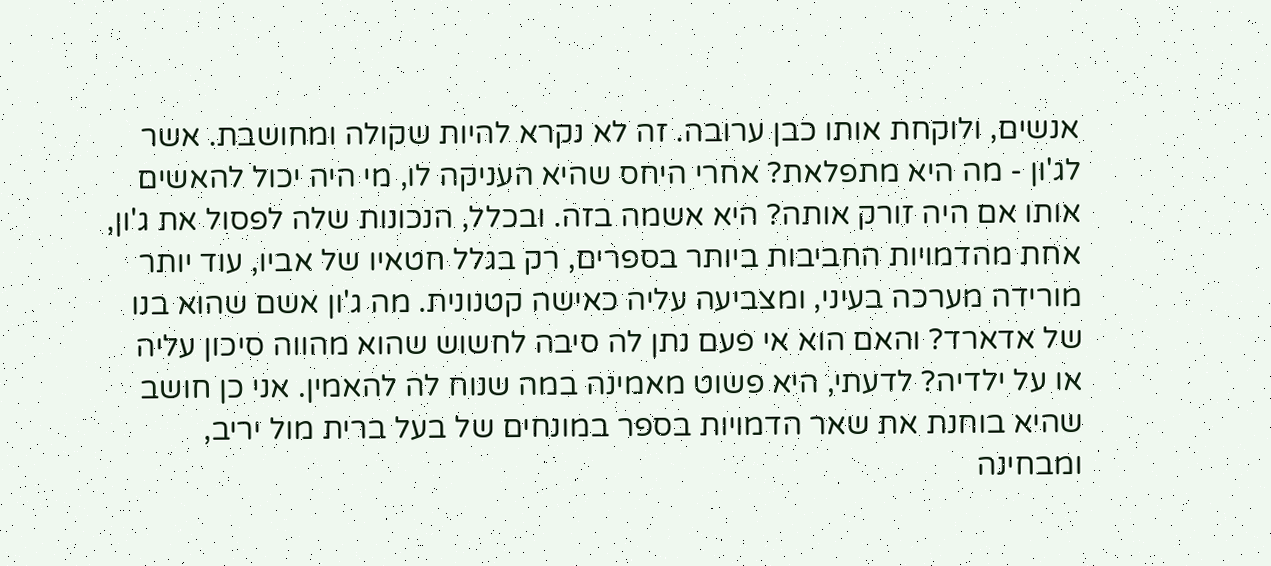אנשים, ולוקחת אותו כבן ערובה. זה לא נקרא להיות שקולה ומחושבת. אשר לג'ון - מה היא מתפלאת? אחרי היחס שהיא העניקה לו, מי היה יכול להאשים אותו אם היה זורק אותה? היא אשמה בזה. ובכלל, הנכונות שלה לפסול את ג'ון, אחת מהדמויות החביבות ביותר בספרים, רק בגלל חטאיו של אביו, עוד יותר מורידה מערכה בעיני, ומצביעה עליה כאישה קטנונית. מה ג'ון אשם שהוא בנו של אדארד? והאם הוא אי פעם נתן לה סיבה לחשוש שהוא מהווה סיכון עליה או על ילדיה? לדעתי, היא פשוט מאמינה במה שנוח לה להאמין. אני כן חושב שהיא בוחנת את שאר הדמויות בספר במונחים של בעל ברית מול יריב, ומבחינה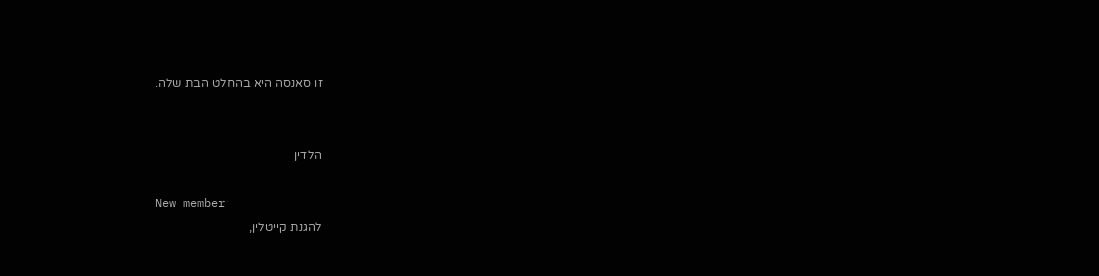זו סאנסה היא בהחלט הבת שלה.


הלדין

New member
להגנת קייטלין,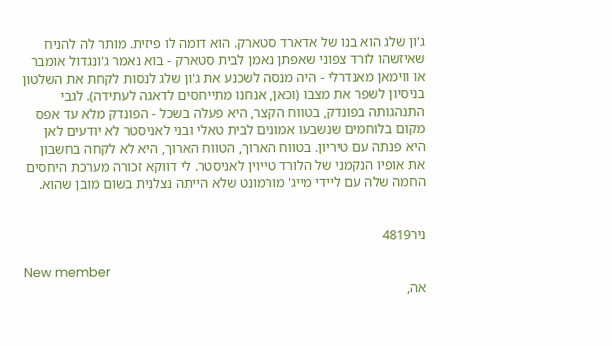ג'ון שלג הוא בנו של אדארד סטארק. הוא דומה לו פיזית. מותר לה להניח שאיזשהו לורד צפוני שאפתן נאמן לבית סטארק - בוא נאמר ג'ונגדול אומבר או ווימאן מאנדרלי - היה מנסה לשכנע את ג'ון שלג לנסות לקחת את השלטון בניסיון לשפר את מצבו (וכאן, אנחנו מתייחסים לדאגה לעתידה). לגבי התנהגותה בפונדק, בטווח הקצר, היא פעלה בשכל - הפונדק מלא עד אפס מקום בלוחמים שנשבעו אמונים לבית טאלי ובני לאניסטר לא יודעים לאן היא פנתה עם טיריון. בטווח הארוך, הטווח הארוך, היא לא לקחה בחשבון את אופיו הנקמני של הלורד טייוין לאניסטר. לי דווקא זכורה מערכת היחסים החמה שלה עם ליידי מייג' מורמונט שלא הייתה נצלנית בשום מובן שהוא.


ניר4819

New member
אה,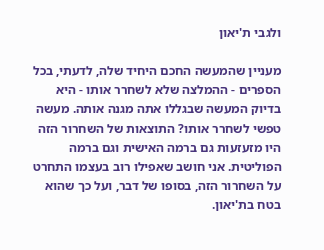ולגבי ת'יאון

מעניין שהמעשה החכם היחיד שלה, לדעתי, בכל הספרים - ההמלצה שלא לשחרר אותו - היא בדיוק המעשה שבגללו אתה מגנה אותה. מעשה טפשי לשחרר אותו? התוצאות של השחרור הזה היו מזעזעות גם ברמה האישית וגם ברמה הפוליטית. אני חושב שאפילו רוב בעצמו התחרט על השחרור הזה, בסופו של דבר, ועל כך שהוא בטח בת'יאון.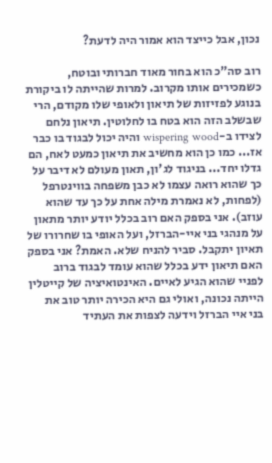נכון, אבל כייצד הוא אמור היה לדעת?

רוב סה"כ הוא בחור מאוד חברותי ובוטח, כשמכירים אותו מקרוב. למרות שהייתה לו ביקורת בנוגע לפזיזות של תיאון ולאופי שלו מקודם, הרי שבשלב הזה הוא בטח בו לחלוטין. תיאון נלחם לצידו ב-wispering wood והיה יכול לבגוד בו כבר אז... כמו כן הוא מחשיב את תיאון כמעט לאח, הם גדלו יחד... בניגוד לג'ון, תאון מעולם לא דיבר על כך שהוא רואה עצמו לא כבן משפחה בווינטרפל (לפחות, לא נאמרת מילה אחת על כך עד שהוא עוזב). אני בספק האם רוב בכלל יודע יותר מתאון על מנהגי בני איי-הברזל, ועל האופי בו שחרורו של תאיון יתקבל. סביר להניח שלא. האמת? אני בספק האם תיאון ידע בכלל שהוא עומד לבגוד ברוב לפניי שהוא הגיע לאיים. האינטואיציה של קייטלין הייתה נכונה, ואולי גם היא הכירה יותר טוב את בני איי הברזל וידעה לצפות את העתיד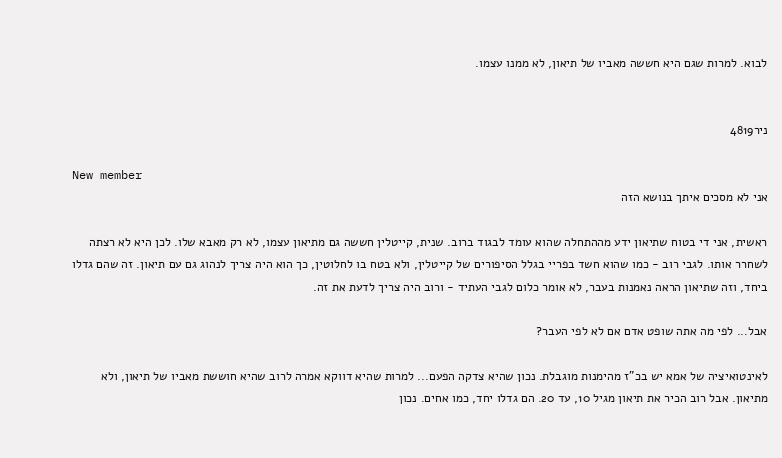לבוא. למרות שגם היא חששה מאביו של תיאון, לא ממנו עצמו.


ניר4819

New member
אני לא מסכים איתך בנושא הזה

ראשית, אני די בטוח שתיאון ידע מההתחלה שהוא עומד לבגוד ברוב. שנית, קייטלין חששה גם מתיאון עצמו, לא רק מאבא שלו. לכן היא לא רצתה לשחרר אותו. לגבי רוב - כמו שהוא חשד בפריי בגלל הסיפורים של קייטלין, ולא בטח בו לחלוטין, כך הוא היה צריך לנהוג גם עם תיאון. זה שהם גדלו ביחד, וזה שתיאון הראה נאמנות בעבר, לא אומר כלום לגבי העתיד - ורוב היה צריך לדעת את זה.

אבל... לפי מה אתה שופט אדם אם לא לפי העבר?

לאינטואיציה של אמא יש בכ"ז מהימנות מוגבלת. נכון שהיא צדקה הפעם... למרות שהיא דווקא אמרה לרוב שהיא חוששת מאביו של תיאון, ולא מתיאון. אבל רוב הכיר את תיאון מגיל 10, עד 20. הם גדלו יחד, כמו אחים. נכון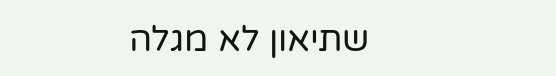שתיאון לא מגלה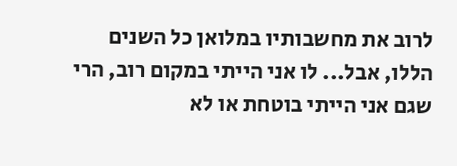לרוב את מחשבותיו במלואן כל השנים הללו, אבל... לו אני הייתי במקום רוב, הרי שגם אני הייתי בוטחת או לא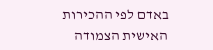באדם לפי ההכירות האישית הצמודה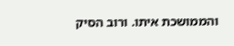והממושכת איתו. ורוב הסיק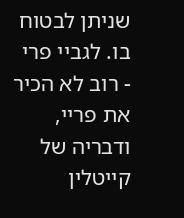שניתן לבטוח בו. לגביי פרי - רוב לא הכיר את פריי, ודבריה של קייטלין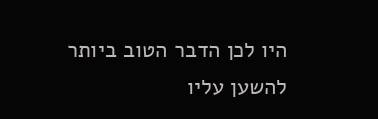היו לכן הדבר הטוב ביותר להשען עליו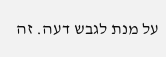על מנת לגבש דעה. זה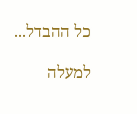כל ההבדל...

למעלה